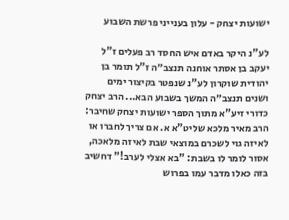ישועות יצחק - עלון בענייני פרשת השבוע

לע"נ היקר באדם איש החסד רב פעלים ז"ל יעקב בן אסתר אוחנה תנצב״ה ז"ל תומר בן יהודית שוקרון לע"נ שנפטר בקיצור ימים ושנים תנצב״ה המשך בשבוע הבא... הרב יצחק כדורי זיע"א מתוך הספר ישועות יצחק שחיבר: הרב מאיר מלכא שליט"א א. אם צריך לחברו או לאיזה גוי לשכרם במוצאי שבת לאיזה מלאכה, אסור לומר לו בשבת: "בא אצלי לערב!" דחשיב בזה כאלו מדבר עמו בפרוש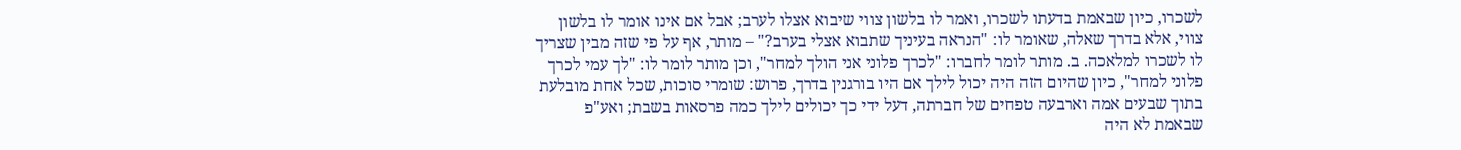לשכרו, כיון שבאמת בדעתו לשכרו, ואמר לו בלשון צווי שיבוא אצלו לערב; אבל אם אינו אומר לו בלשון צווי, אלא בדרך שאלה, שאומר לו: "הנראה בעיניך שתבוא אצלי בערב?" – מותר, אף על פי שזה מבין שצריך לו לשכרו למלאכה. ב. מותר לומר לחברו: "לכרך פלוני אני הולך למחר", וכן מותר לומר לו: "לך עמי לכרך פלוני למחר", כיון שהיום הזה היה יכול לילך אם היו בורגנין בדרך, פרוש: שומרי סוכות, שכל אחת מובלעת בתוך שבעים אמה וארבעה טפחים של חברתה, דעל ידי כך יכולים לילך כמה פרסאות בשבת; ואע"פ שבאמת לא היה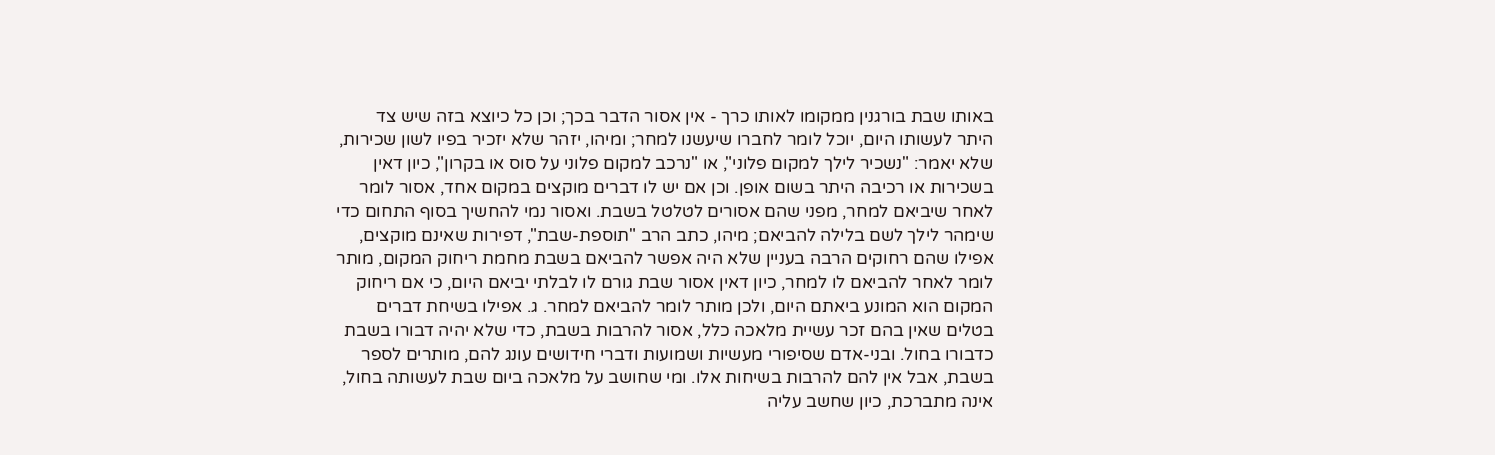באותו שבת בורגנין ממקומו לאותו כרך - אין אסור הדבר בכך; וכן כל כיוצא בזה שיש צד היתר לעשותו היום, יוכל לומר לחברו שיעשנו למחר; ומיהו, יזהר שלא יזכיר בפיו לשון שכירות, שלא יאמר: "נשכיר לילך למקום פלוני", או "נרכב למקום פלוני על סוס או בקרון", כיון דאין בשכירות או רכיבה היתר בשום אופן. וכן אם יש לו דברים מוקצים במקום אחד, אסור לומר לאחר שיביאם למחר, מפני שהם אסורים לטלטל בשבת. ואסור נמי להחשיך בסוף התחום כדי שימהר לילך לשם בלילה להביאם; מיהו, כתב הרב "תוספת-שבת", דפירות שאינם מוקצים, אפילו שהם רחוקים הרבה בעניין שלא היה אפשר להביאם בשבת מחמת ריחוק המקום, מותר לומר לאחר להביאם לו למחר, כיון דאין אסור שבת גורם לו לבלתי יביאם היום, כי אם ריחוק המקום הוא המונע ביאתם היום, ולכן מותר לומר להביאם למחר. ג. אפילו בשיחת דברים בטלים שאין בהם זכר עשיית מלאכה כלל, אסור להרבות בשבת, כדי שלא יהיה דבורו בשבת כדבורו בחול. ובני-אדם שסיפורי מעשיות ושמועות ודברי חידושים עונג להם, מותרים לספר בשבת, אבל אין להם להרבות בשיחות אלו. ומי שחושב על מלאכה ביום שבת לעשותה בחול, אינה מתברכת, כיון שחשב עליה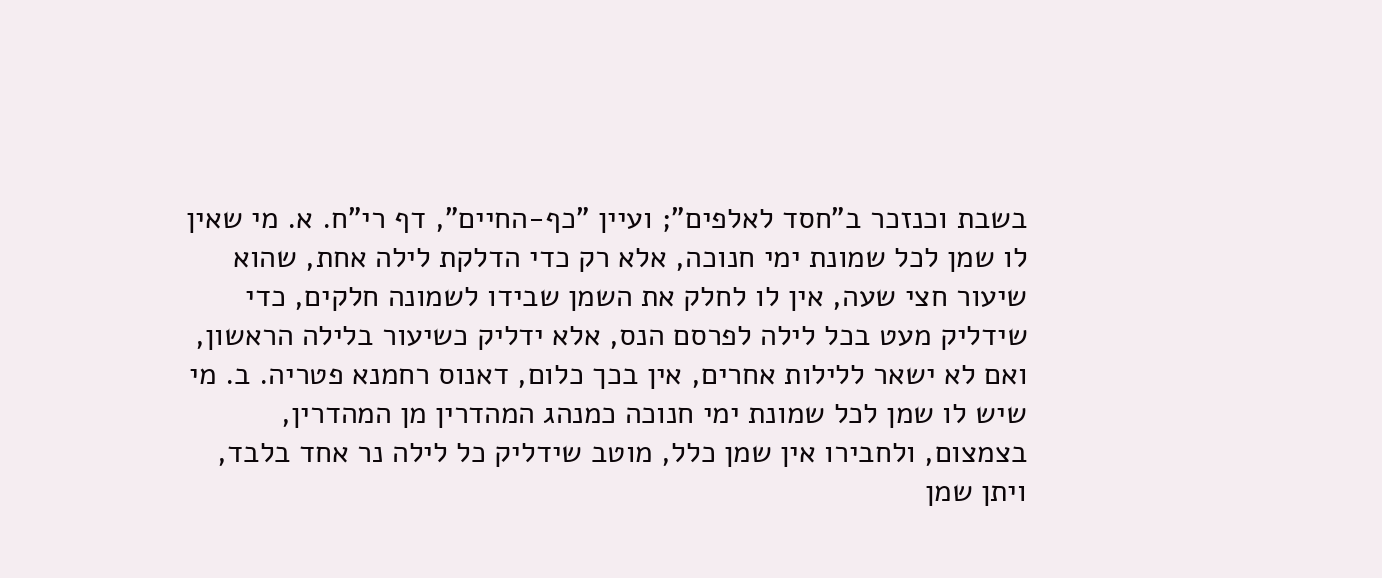בשבת וכנזכר ב"חסד לאלפים"; ועיין "כף-החיים", דף רי"ח. א. מי שאין לו שמן לכל שמונת ימי חנוכה, אלא רק כדי הדלקת לילה אחת, שהוא שיעור חצי שעה, אין לו לחלק את השמן שבידו לשמונה חלקים, כדי שידליק מעט בכל לילה לפרסם הנס, אלא ידליק כשיעור בלילה הראשון, ואם לא ישאר ללילות אחרים, אין בכך כלום, דאנוס רחמנא פטריה. ב. מי שיש לו שמן לכל שמונת ימי חנוכה כמנהג המהדרין מן המהדרין, בצמצום, ולחבירו אין שמן כלל, מוטב שידליק כל לילה נר אחד בלבד, ויתן שמן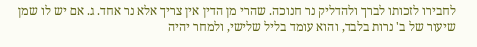לחבירו לזכותו לברך ולהדליק נר חנוכה. שהרי מן הדין אין צריך אלא נר אחד. ג. אם יש לו שמן שיעור של ב' נרות בלבד, והוא עומד בליל שלישי, ולמחר יהיה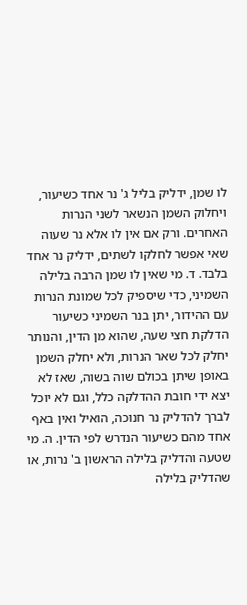לו שמן, ידליק בליל ג' נר אחד כשיעור, ויחלוק השמן הנשאר לשני הנרות האחרים. ורק אם אין לו אלא נר שעוה שאי אפשר לחלקו לשתים, ידליק נר אחד בלבד. ד. מי שאין לו שמן הרבה בלילה השמיני, כדי שיספיק לכל שמונת הנרות עם ההידור, יתן בנר השמיני כשיעור הדלקת חצי שעה, שהוא מן הדין, והנותר יחלק לכל שאר הנרות, ולא יחלק השמן באופן שיתן בכולם שוה בשוה, שאז לא יצא ידי חובת ההדלקה כלל, וגם לא יוכל לברך להדליק נר חנוכה, הואיל ואין באף אחד מהם כשיעור הנדרש לפי הדין. ה. מי שטעה והדליק בלילה הראשון ב' נרות, או שהדליק בלילה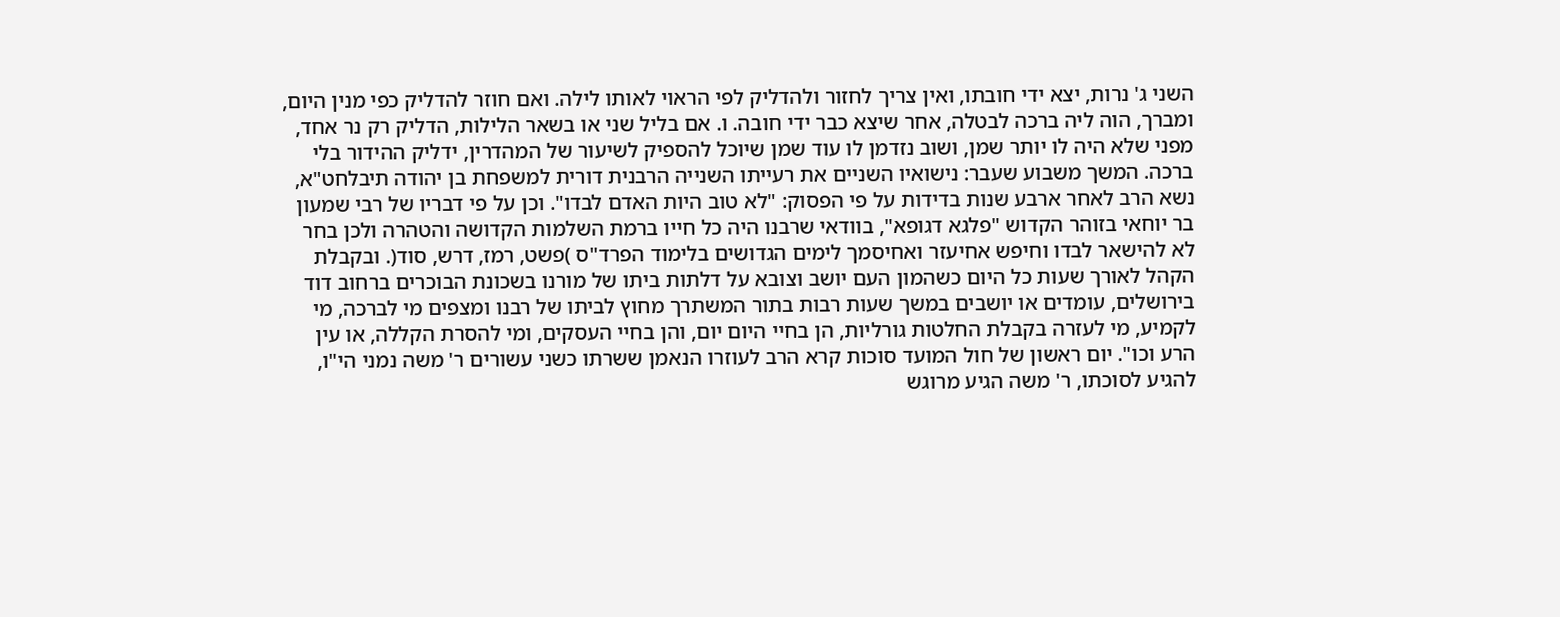השני ג' נרות, יצא ידי חובתו, ואין צריך לחזור ולהדליק לפי הראוי לאותו לילה. ואם חוזר להדליק כפי מנין היום, ומברך, הוה ליה ברכה לבטלה, אחר שיצא כבר ידי חובה. ו. אם בליל שני או בשאר הלילות, הדליק רק נר אחד, מפני שלא היה לו יותר שמן, ושוב נזדמן לו עוד שמן שיוכל להספיק לשיעור של המהדרין, ידליק ההידור בלי ברכה. המשך משבוע שעבר: נישואיו השניים את רעייתו השנייה הרבנית דורית למשפחת בן יהודה תיבלחט"א, נשא הרב לאחר ארבע שנות בדידות על פי הפסוק: "לא טוב היות האדם לבדו". וכן על פי דבריו של רבי שמעון בר יוחאי בזוהר הקדוש "פלגא דגופא", בוודאי שרבנו היה כל חייו ברמת השלמות הקדושה והטהרה ולכן בחר לא להישאר לבדו וחיפש אחיעזר ואחיסמך לימים הגדושים בלימוד הפרד"ס )פשט, רמז, דרש, סוד(. ובקבלת הקהל לאורך שעות כל היום כשהמון העם יושב וצובא על דלתות ביתו של מורנו בשכונת הבוכרים ברחוב דוד בירושלים, עומדים או יושבים במשך שעות רבות בתור המשתרך מחוץ לביתו של רבנו ומצפים מי לברכה, מי לקמיע, מי לעזרה בקבלת החלטות גורליות, הן בחיי היום יום, והן בחיי העסקים, ומי להסרת הקללה, או עין הרע וכו". יום ראשון של חול המועד סוכות קרא הרב לעוזרו הנאמן ששרתו כשני עשורים ר' משה נמני הי"ו, להגיע לסוכתו, ר' משה הגיע מרוגש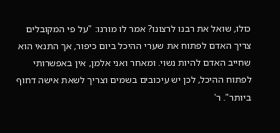כולו, שואל את רבנו לרצונו? אמר לו מורנו: "על פי המקובלים צריך האדם לפתוח את שערי ההיכל ביום כיפור, אך התנאי הוא שחייב האדם להיות נשוי. ומאחר ואני אלמן, אין באפשרותי לפתוח ההיכל, לכן יש עיכובים בשמים וצריך לשאת אישה דחוף ביותר". ר'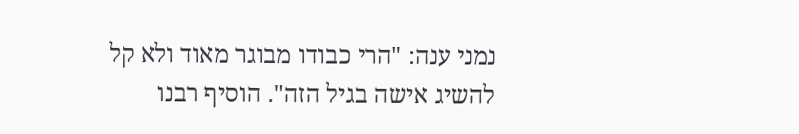נמני ענה: "הרי כבודו מבוגר מאוד ולא קל להשיג אישה בגיל הזה". הוסיף רבנו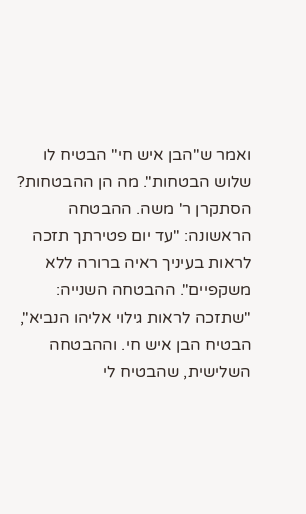ואמר ש"הבן איש חי" הבטיח לו שלוש הבטחות". מה הן ההבטחות? הסתקרן ר' משה. ההבטחה הראשונה: "עד יום פטירתך תזכה לראות בעיניך ראיה ברורה ללא משקפיים". ההבטחה השנייה: "שתזכה לראות גילוי אליהו הנביא", הבטיח הבן איש חי. וההבטחה השלישית, שהבטיח לי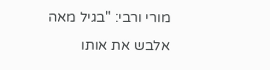מורי ורבי: "בגיל מאה אלבש את אותו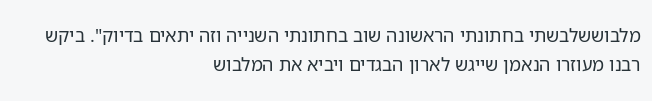מלבוששלבשתי בחתונתי הראשונה שוב בחתונתי השנייה וזה יתאים בדיוק". ביקש רבנו מעוזרו הנאמן שייגש לארון הבגדים ויביא את המלבוש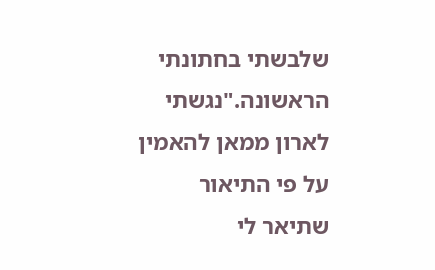שלבשתי בחתונתי הראשונה."נגשתי לארון ממאן להאמין על פי התיאור שתיאר לי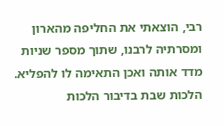רבי, הוצאתי את החליפה מהארון ומסרתיה לרבנו, שתוך מספר שניות מדד אותה ואכן התאימה לו להפליא. הלכות שבת בדיבור הלכות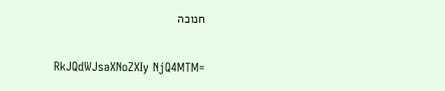חנוכה

RkJQdWJsaXNoZXIy NjQ4MTM=